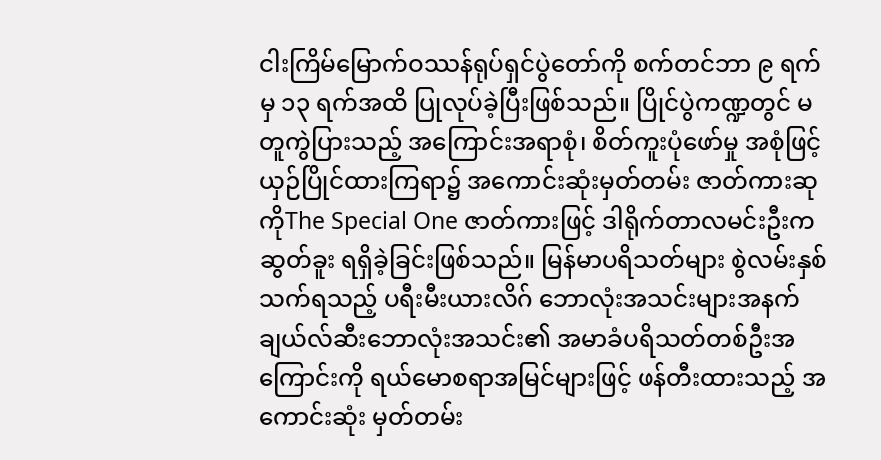ငါးကြိမ်မြောက်ဝဿန်ရုပ်ရှင်ပွဲတော်ကို စက်တင်ဘာ ၉ ရက်မှ ၁၃ ရက်အထိ ပြုလုပ်ခဲ့ပြီးဖြစ်သည်။ ပြိုင်ပွဲကဏ္ဍတွင် မတူကွဲပြားသည့် အကြောင်းအရာစုံ၊ စိတ်ကူးပုံဖော်မှု အစုံဖြင့် ယှဉ်ပြိုင်ထားကြရာ၌ အကောင်းဆုံးမှတ်တမ်း ဇာတ်ကားဆုကိုThe Special One ဇာတ်ကားဖြင့် ဒါရိုက်တာလမင်းဦးက ဆွတ်ခူး ရရှိခဲ့ခြင်းဖြစ်သည်။ မြန်မာပရိသတ်များ စွဲလမ်းနှစ်သက်ရသည့် ပရီးမီးယားလိဂ် ဘောလုံးအသင်းများအနက် ချယ်လ်ဆီးဘောလုံးအသင်း၏ အမာခံပရိသတ်တစ်ဦးအကြောင်းကို ရယ်မောစရာအမြင်များဖြင့် ဖန်တီးထားသည့် အကောင်းဆုံး မှတ်တမ်း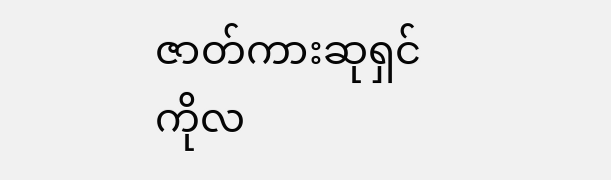ဇာတ်ကားဆုရှင် ကိုလ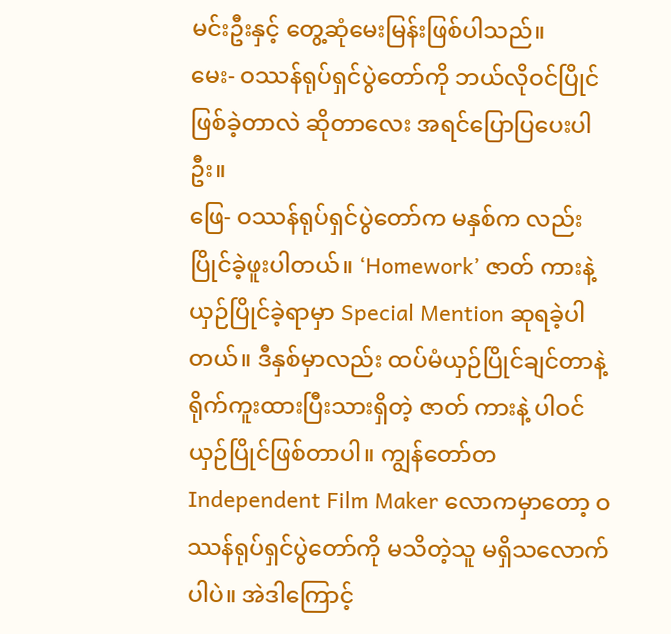မင်းဦးနှင့် တွေ့ဆုံမေးမြန်းဖြစ်ပါသည်။
မေး- ဝဿန်ရုပ်ရှင်ပွဲတော်ကို ဘယ်လိုဝင်ပြိုင်ဖြစ်ခဲ့တာလဲ ဆိုတာလေး အရင်ပြောပြပေးပါဦး။
ဖြေ- ဝဿန်ရုပ်ရှင်ပွဲတော်က မနှစ်က လည်းပြိုင်ခဲ့ဖူးပါတယ်။ ‘Homework’ ဇာတ် ကားနဲ့ ယှဉ်ပြိုင်ခဲ့ရာမှာ Special Mention ဆုရခဲ့ပါတယ်။ ဒီနှစ်မှာလည်း ထပ်မံယှဉ်ပြိုင်ချင်တာနဲ့ ရိုက်ကူးထားပြီးသားရှိတဲ့ ဇာတ် ကားနဲ့ ပါဝင်ယှဉ်ပြိုင်ဖြစ်တာပါ။ ကျွန်တော်တIndependent Film Maker လောကမှာတော့ ဝဿန်ရုပ်ရှင်ပွဲတော်ကို မသိတဲ့သူ မရှိသလောက်ပါပဲ။ အဲဒါကြောင့်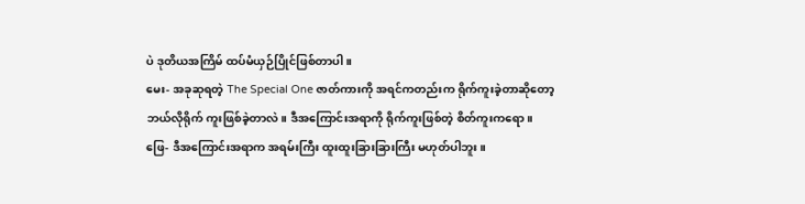ပဲ ဒုတိယအကြိမ် ထပ်မံယှဉ်ပြိုင်ဖြစ်တာပါ။
မေး- အခုဆုရတဲ့ The Special One ဇာတ်ကားကို အရင်ကတည်းက ရိုက်ကူးခဲ့တာဆိုတော့ ဘယ်လိုရိုက် ကူးဖြစ်ခဲ့တာလဲ။ ဒီအကြောင်းအရာကို ရိုက်ကူးဖြစ်တဲ့ စိတ်ကူးကရော။
ဖြေ- ဒီအကြောင်းအရာက အရမ်းကြီး ထူးထူးခြားခြားကြီး မဟုတ်ပါဘူး။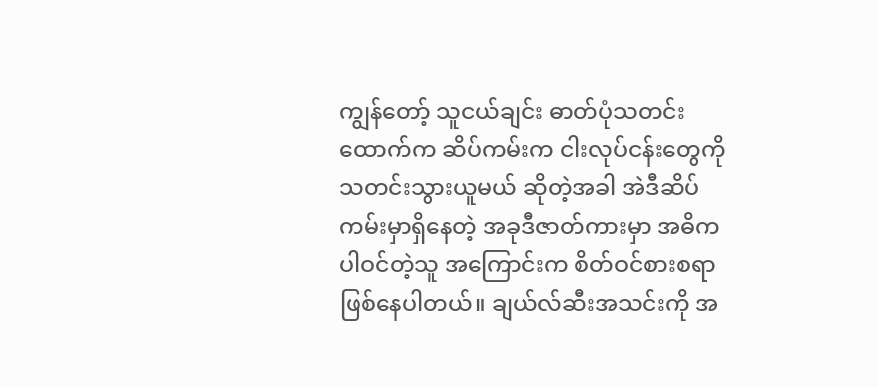ကျွန်တော့် သူငယ်ချင်း ဓာတ်ပုံသတင်းထောက်က ဆိပ်ကမ်းက ငါးလုပ်ငန်းတွေကို သတင်းသွားယူမယ် ဆိုတဲ့အခါ အဲဒီဆိပ်ကမ်းမှာရှိနေတဲ့ အခုဒီဇာတ်ကားမှာ အဓိကပါဝင်တဲ့သူ အကြောင်းက စိတ်ဝင်စားစရာ ဖြစ်နေပါတယ်။ ချယ်လ်ဆီးအသင်းကို အ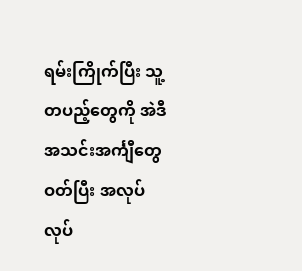ရမ်းကြိုက်ပြီး သူ့တပည့်တွေကို အဲဒီအသင်းအင်္ကျီတွေ ဝတ်ပြီး အလုပ်လုပ်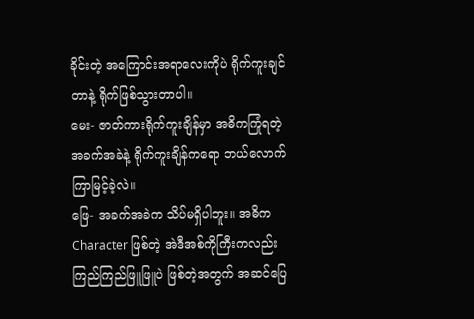ခိုင်းတဲ့ အကြောင်းအရာလေးကိုပဲ ရိုက်ကူးချင်တာနဲ့ ရိုက်ဖြစ်သွားတာပါ။
မေး- ဇာတ်ကားရိုက်ကူးချိန်မှာ အဓိကကြုံရတဲ့ အခက်အခဲနဲ့ ရိုက်ကူးချိန်ကရော ဘယ်လောက်ကြာမြင့်ခဲ့လဲ။
ဖြေ- အခက်အခဲက သိပ်မရှိပါဘူး။ အဓိက Character ဖြစ်တဲ့ အဲဒီအစ်ကိုကြီးကလည်း ကြည်ကြည်ဖြူဖြူပဲ ဖြစ်တဲ့အတွက် အဆင်ပြေ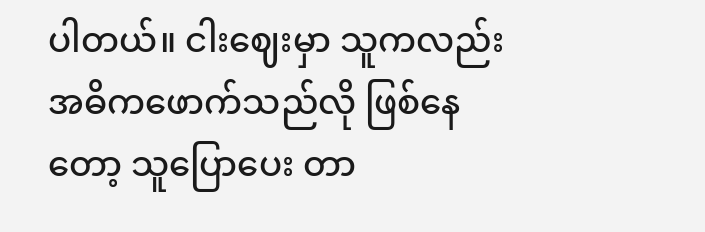ပါတယ်။ ငါးဈေးမှာ သူကလည်း အဓိကဖောက်သည်လို ဖြစ်နေတော့ သူပြောပေး တာ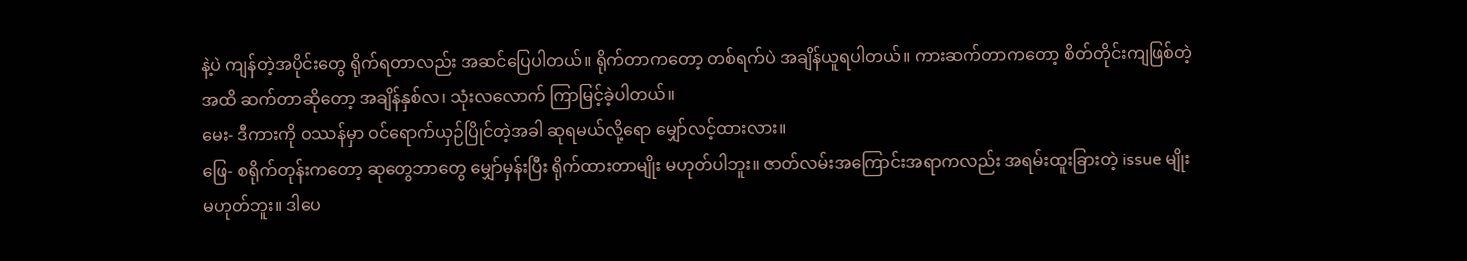နဲ့ပဲ ကျန်တဲ့အပိုင်းတွေ ရိုက်ရတာလည်း အဆင်ပြေပါတယ်။ ရိုက်တာကတော့ တစ်ရက်ပဲ အချိန်ယူရပါတယ်။ ကားဆက်တာကတော့ စိတ်တိုင်းကျဖြစ်တဲ့အထိ ဆက်တာဆိုတော့ အချိန်နှစ်လ၊ သုံးလလောက် ကြာမြင့်ခဲ့ပါတယ်။
မေး- ဒီကားကို ဝဿန်မှာ ဝင်ရောက်ယှဉ်ပြိုင်တဲ့အခါ ဆုရမယ်လို့ရော မျှော်လင့်ထားလား။
ဖြေ- စရိုက်တုန်းကတော့ ဆုတွေဘာတွေ မျှော်မှန်းပြီး ရိုက်ထားတာမျိုး မဟုတ်ပါဘူး။ ဇာတ်လမ်းအကြောင်းအရာကလည်း အရမ်းထူးခြားတဲ့ issue မျိုးမဟုတ်ဘူး။ ဒါပေ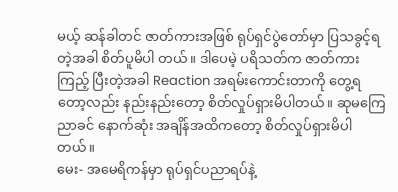မယ့် ဆန်ခါတင် ဇာတ်ကားအဖြစ် ရုပ်ရှင်ပွဲတော်မှာ ပြသခွင့်ရတဲ့အခါ စိတ်ပူမိပါ တယ်။ ဒါပေမဲ့ ပရိသတ်က ဇာတ်ကားကြည့် ပြီးတဲ့အခါ Reaction အရမ်းကောင်းတာကို တွေ့ရတော့လည်း နည်းနည်းတော့ စိတ်လှုပ်ရှားမိပါတယ်။ ဆုမကြေညာခင် နောက်ဆုံး အချိန်အထိကတော့ စိတ်လှုပ်ရှားမိပါတယ်။
မေး- အမေရိကန်မှာ ရုပ်ရှင်ပညာရပ်နဲ့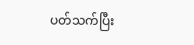ပတ်သက်ပြီး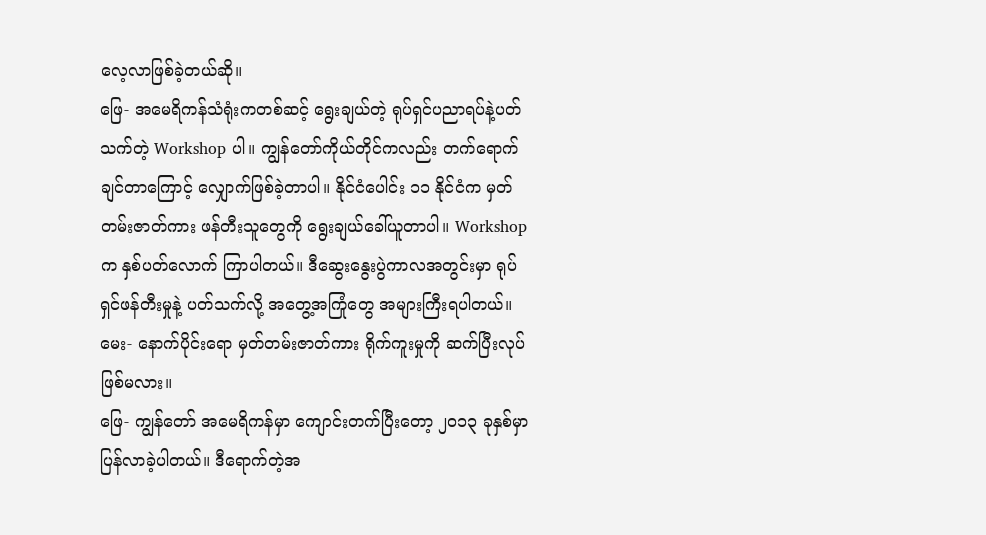လေ့လာဖြစ်ခဲ့တယ်ဆို။
ဖြေ- အမေရိကန်သံရုံးကတစ်ဆင့် ရွေးချယ်တဲ့ ရုပ်ရှင်ပညာရပ်နဲ့ပတ်သက်တဲ့ Workshop ပါ။ ကျွန်တော်ကိုယ်တိုင်ကလည်း တက်ရောက်ချင်တာကြောင့် လျှောက်ဖြစ်ခဲ့တာပါ။ နိုင်ငံပေါင်း ၁၁ နိုင်ငံက မှတ်တမ်းဇာတ်ကား ဖန်တီးသူတွေကို ရွေးချယ်ခေါ်ယူတာပါ။ Workshop က နှစ်ပတ်လောက် ကြာပါတယ်။ ဒီဆွေးနွေးပွဲကာလအတွင်းမှာ ရုပ်ရှင်ဖန်တီးမှုနဲ့ ပတ်သက်လို့ အတွေ့အကြုံတွေ အများကြီးရပါတယ်။
မေး- နောက်ပိုင်းရော မှတ်တမ်းဇာတ်ကား ရိုက်ကူးမှုကို ဆက်ပြီးလုပ်ဖြစ်မလား။
ဖြေ- ကျွန်တော် အမေရိကန်မှာ ကျောင်းတက်ပြီးတော့ ၂၀၁၃ ခုနှစ်မှာ ပြန်လာခဲ့ပါတယ်။ ဒီရောက်တဲ့အ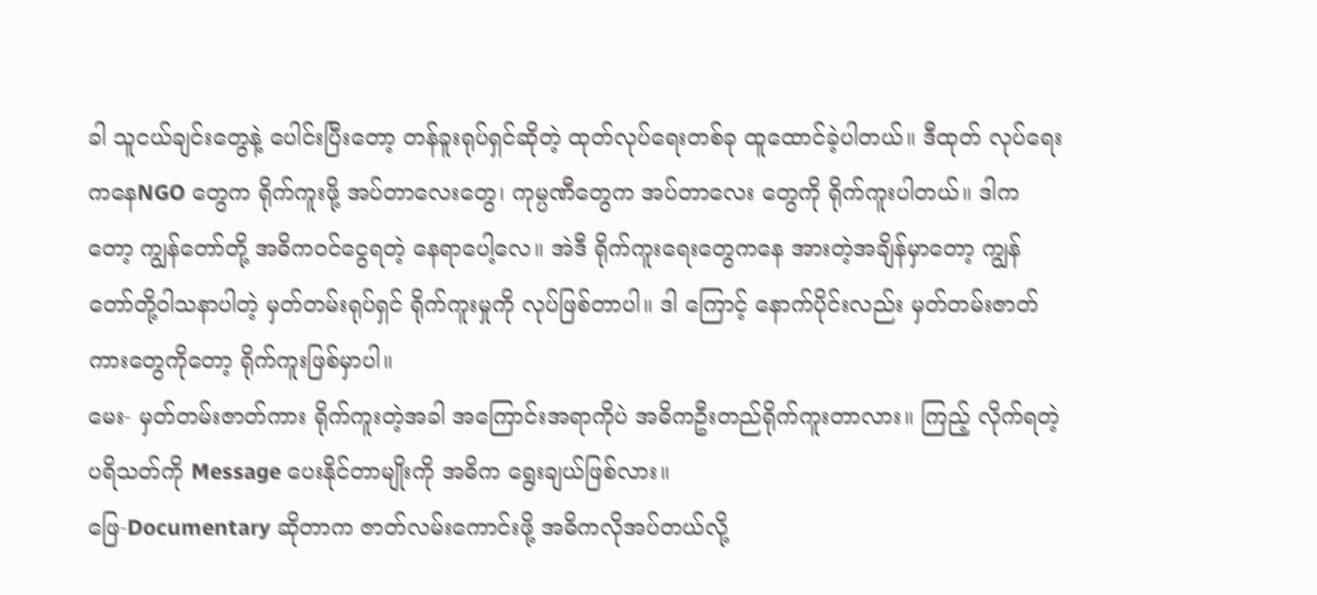ခါ သူငယ်ချင်းတွေနဲ့ ပေါင်းပြီးတော့ တန်ခူးရုပ်ရှင်ဆိုတဲ့ ထုတ်လုပ်ရေးတစ်ခု ထူထောင်ခဲ့ပါတယ်။ ဒီထုတ် လုပ်ရေးကနေNGO တွေက ရိုက်ကူးဖို့ အပ်တာလေးတွေ၊ ကုမ္ပဏီတွေက အပ်တာလေး တွေကို ရိုက်ကူးပါတယ်။ ဒါကတော့ ကျွန်တော်တို့ အဓိကဝင်ငွေရတဲ့ နေရာပေါ့လေ။ အဲဒီ ရိုက်ကူးရေးတွေကနေ အားတဲ့အချိန်မှာတော့ ကျွန်တော်တို့ဝါသနာပါတဲ့ မှတ်တမ်းရုပ်ရှင် ရိုက်ကူးမှုကို လုပ်ဖြစ်တာပါ။ ဒါ ကြောင့် နောက်ပိုင်းလည်း မှတ်တမ်းဇာတ်ကားတွေကိုတော့ ရိုက်ကူးဖြစ်မှာပါ။
မေး- မှတ်တမ်းဇာတ်ကား ရိုက်ကူးတဲ့အခါ အကြောင်းအရာကိုပဲ အဓိကဦးတည်ရိုက်ကူးတာလား။ ကြည့် လိုက်ရတဲ့ ပရိသတ်ကို Message ပေးနိုင်တာမျိုးကို အဓိက ရွေးချယ်ဖြစ်လား။
ဖြေ-Documentary ဆိုတာက ဇာတ်လမ်းကောင်းဖို့ အဓိကလိုအပ်တယ်လို့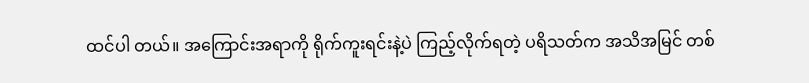ထင်ပါ တယ်။ အကြောင်းအရာကို ရိုက်ကူးရင်းနဲ့ပဲ ကြည့်လိုက်ရတဲ့ ပရိသတ်က အသိအမြင် တစ်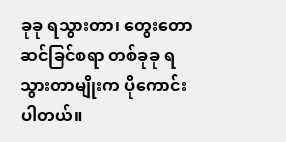ခုခု ရသွားတာ၊ တွေးတောဆင်ခြင်စရာ တစ်ခုခု ရသွားတာမျိုးက ပိုကောင်းပါတယ်။